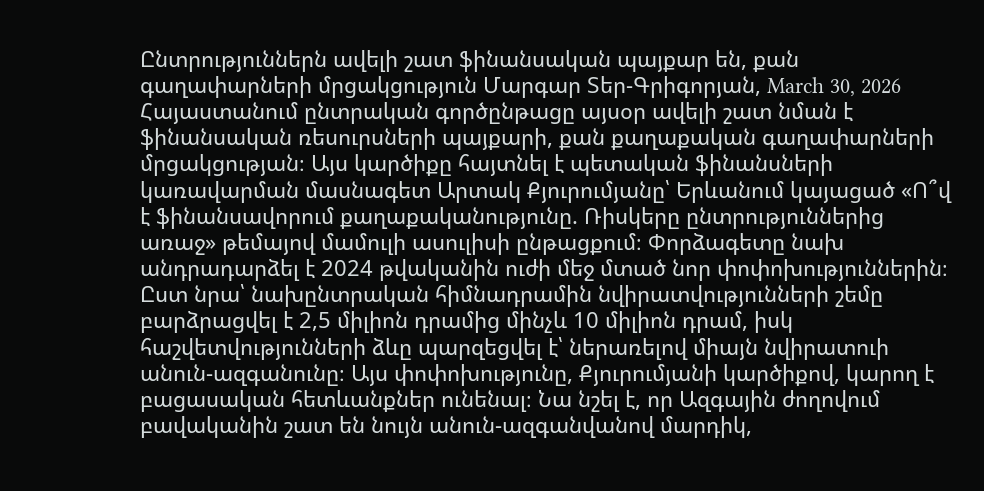Ընտրություններն ավելի շատ ֆինանսական պայքար են, քան գաղափարների մրցակցություն Մարգար Տեր-Գրիգորյան, March 30, 2026 Հայաստանում ընտրական գործընթացը այսօր ավելի շատ նման է ֆինանսական ռեսուրսների պայքարի, քան քաղաքական գաղափարների մրցակցության։ Այս կարծիքը հայտնել է պետական ֆինանսների կառավարման մասնագետ Արտակ Քյուրումյանը՝ Երևանում կայացած «Ո՞վ է ֆինանսավորում քաղաքականությունը. Ռիսկերը ընտրություններից առաջ» թեմայով մամուլի ասուլիսի ընթացքում։ Փորձագետը նախ անդրադարձել է 2024 թվականին ուժի մեջ մտած նոր փոփոխություններին։ Ըստ նրա՝ նախընտրական հիմնադրամին նվիրատվությունների շեմը բարձրացվել է 2,5 միլիոն դրամից մինչև 10 միլիոն դրամ, իսկ հաշվետվությունների ձևը պարզեցվել է՝ ներառելով միայն նվիրատուի անուն-ազգանունը։ Այս փոփոխությունը, Քյուրումյանի կարծիքով, կարող է բացասական հետևանքներ ունենալ։ Նա նշել է, որ Ազգային ժողովում բավականին շատ են նույն անուն-ազգանվանով մարդիկ,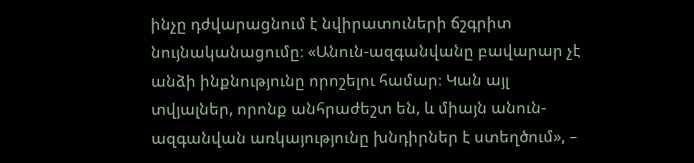ինչը դժվարացնում է նվիրատուների ճշգրիտ նույնականացումը։ «Անուն-ազգանվանը բավարար չէ անձի ինքնությունը որոշելու համար։ Կան այլ տվյալներ, որոնք անհրաժեշտ են, և միայն անուն-ազգանվան առկայությունը խնդիրներ է ստեղծում», –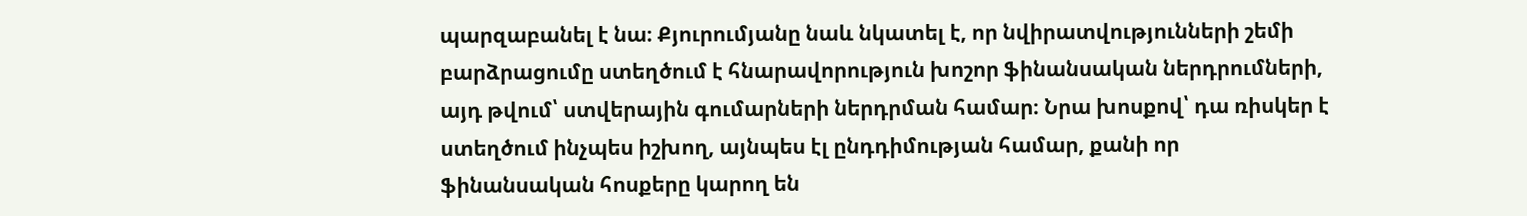պարզաբանել է նա։ Քյուրումյանը նաև նկատել է, որ նվիրատվությունների շեմի բարձրացումը ստեղծում է հնարավորություն խոշոր ֆինանսական ներդրումների, այդ թվում՝ ստվերային գումարների ներդրման համար։ Նրա խոսքով՝ դա ռիսկեր է ստեղծում ինչպես իշխող, այնպես էլ ընդդիմության համար, քանի որ ֆինանսական հոսքերը կարող են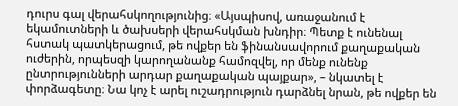դուրս գալ վերահսկողությունից։ «Այսպիսով, առաջանում է եկամուտների և ծախսերի վերահսկման խնդիր։ Պետք է ունենալ հստակ պատկերացում, թե ովքեր են ֆինանսավորում քաղաքական ուժերին, որպեսզի կարողանանք համոզվել, որ մենք ունենք ընտրությունների արդար քաղաքական պայքար», – նկատել է փորձագետը։ Նա կոչ է արել ուշադրություն դարձնել նրան, թե ովքեր են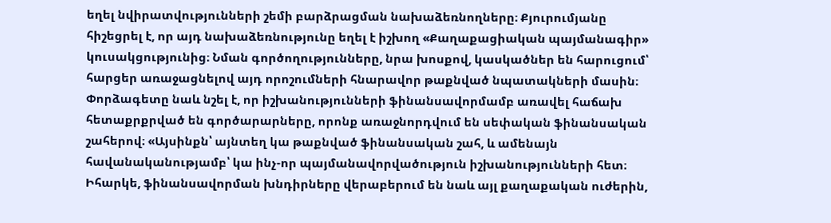եղել նվիրատվությունների շեմի բարձրացման նախաձեռնողները։ Քյուրումյանը հիշեցրել է, որ այդ նախաձեռնությունը եղել է իշխող «Քաղաքացիական պայմանագիր» կուսակցությունից։ Նման գործողությունները, նրա խոսքով, կասկածներ են հարուցում՝ հարցեր առաջացնելով այդ որոշումների հնարավոր թաքնված նպատակների մասին։ Փորձագետը նաև նշել է, որ իշխանությունների ֆինանսավորմամբ առավել հաճախ հետաքրքրված են գործարարները, որոնք առաջնորդվում են սեփական ֆինանսական շահերով։ «Այսինքն՝ այնտեղ կա թաքնված ֆինանսական շահ, և ամենայն հավանականությամբ՝ կա ինչ-որ պայմանավորվածություն իշխանությունների հետ։ Իհարկե, ֆինանսավորման խնդիրները վերաբերում են նաև այլ քաղաքական ուժերին,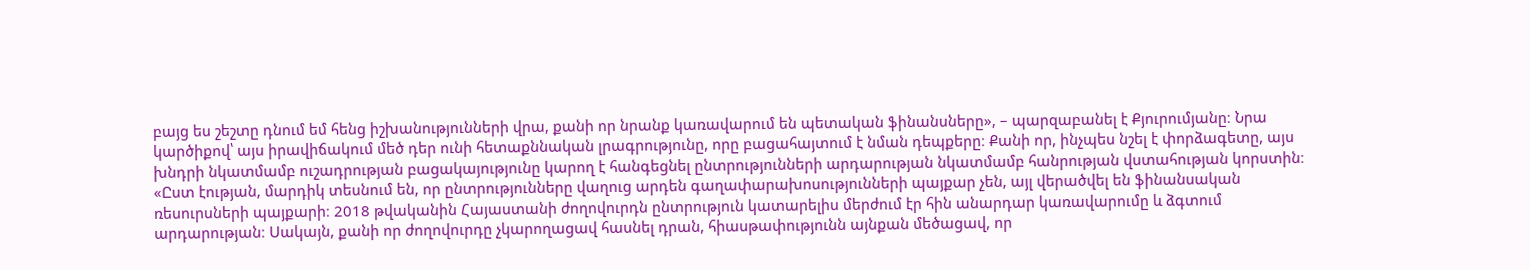բայց ես շեշտը դնում եմ հենց իշխանությունների վրա, քանի որ նրանք կառավարում են պետական ֆինանսները», – պարզաբանել է Քյուրումյանը։ Նրա կարծիքով՝ այս իրավիճակում մեծ դեր ունի հետաքննական լրագրությունը, որը բացահայտում է նման դեպքերը։ Քանի որ, ինչպես նշել է փորձագետը, այս խնդրի նկատմամբ ուշադրության բացակայությունը կարող է հանգեցնել ընտրությունների արդարության նկատմամբ հանրության վստահության կորստին։ «Ըստ էության, մարդիկ տեսնում են, որ ընտրությունները վաղուց արդեն գաղափարախոսությունների պայքար չեն, այլ վերածվել են ֆինանսական ռեսուրսների պայքարի։ 2018 թվականին Հայաստանի ժողովուրդն ընտրություն կատարելիս մերժում էր հին անարդար կառավարումը և ձգտում արդարության։ Սակայն, քանի որ ժողովուրդը չկարողացավ հասնել դրան, հիասթափությունն այնքան մեծացավ, որ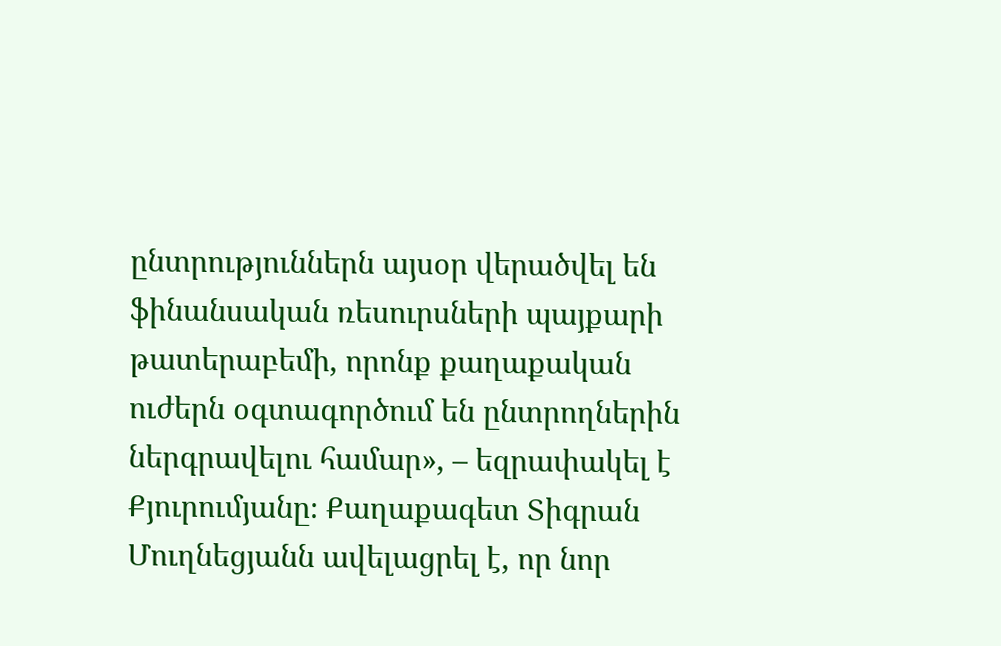ընտրություններն այսօր վերածվել են ֆինանսական ռեսուրսների պայքարի թատերաբեմի, որոնք քաղաքական ուժերն օգտագործում են ընտրողներին ներգրավելու համար», – եզրափակել է Քյուրումյանը։ Քաղաքագետ Տիգրան Մուղնեցյանն ավելացրել է, որ նոր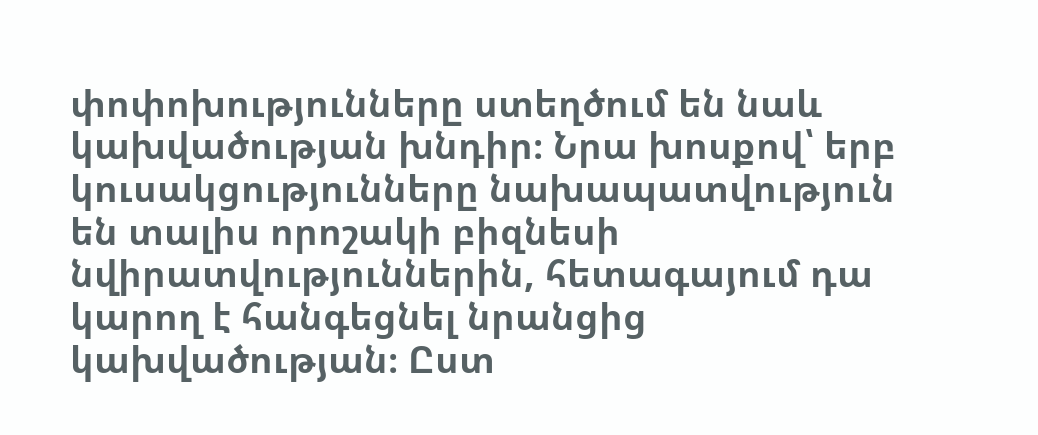փոփոխությունները ստեղծում են նաև կախվածության խնդիր։ Նրա խոսքով՝ երբ կուսակցությունները նախապատվություն են տալիս որոշակի բիզնեսի նվիրատվություններին, հետագայում դա կարող է հանգեցնել նրանցից կախվածության։ Ըստ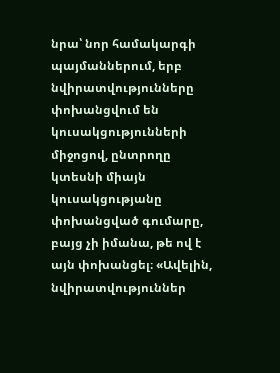նրա՝ նոր համակարգի պայմաններում, երբ նվիրատվությունները փոխանցվում են կուսակցությունների միջոցով, ընտրողը կտեսնի միայն կուսակցությանը փոխանցված գումարը, բայց չի իմանա, թե ով է այն փոխանցել։ «Ավելին, նվիրատվություններ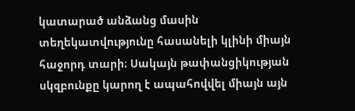կատարած անձանց մասին տեղեկատվությունը հասանելի կլինի միայն հաջորդ տարի։ Սակայն թափանցիկության սկզբունքը կարող է ապահովվել միայն այն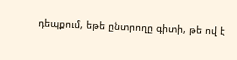դեպքում, եթե ընտրողը գիտի, թե ով է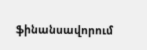ֆինանսավորում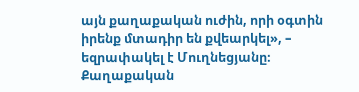այն քաղաքական ուժին, որի օգտին իրենք մտադիր են քվեարկել», – եզրափակել է Մուղնեցյանը։ Քաղաքական